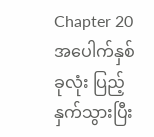Chapter 20
အပေါက်နှစ်ခုလုံး ပြည့်နှက်သွားပြီး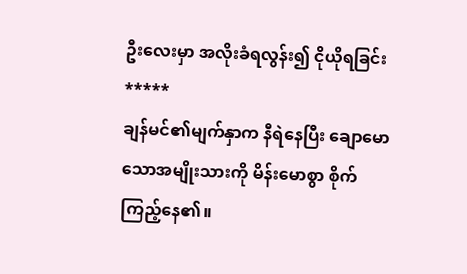ဦးလေးမှာ အလိုးခံရလွန်း၍ ငိုယိုရခြင်း
*****
ချန်မင်၏မျက်နှာက နီရဲနေပြီး ချောမောသောအမျိုးသားကို မိန်းမောစွာ စိုက်ကြည့်နေ၏။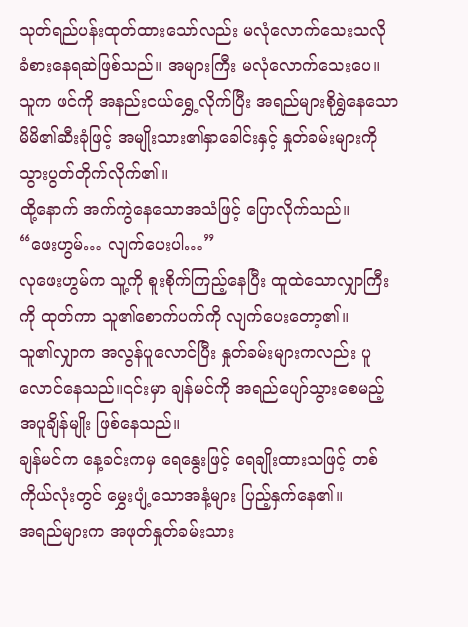သုတ်ရည်ပန်းထုတ်ထားသော်လည်း မလုံလောက်သေးသလို ခံစားနေရဆဲဖြစ်သည်။ အများကြီး မလုံလောက်သေးပေ။
သူက ဖင်ကို အနည်းငယ်ရွှေ့လိုက်ပြီး အရည်များစိုရွှဲနေသော မိမိ၏ဆီးခုံဖြင့် အမျိုးသား၏နှာခေါင်းနှင့် နှုတ်ခမ်းများကို သွားပွတ်တိုက်လိုက်၏။
ထို့နောက် အက်ကွဲနေသောအသံဖြင့် ပြောလိုက်သည်။
“ဖေးဟွမ်… လျက်ပေးပါ…”
လုဖေးဟွမ်က သူ့ကို စူးစိုက်ကြည့်နေပြီး ထူထဲသောလျှာကြီးကို ထုတ်ကာ သူ၏စောက်ပက်ကို လျက်ပေးတော့၏။
သူ၏လျှာက အလွန်ပူလောင်ပြီး နှုတ်ခမ်းများကလည်း ပူလောင်နေသည်။၎င်းမှာ ချန်မင်ကို အရည်ပျော်သွားစေမည့်အပူချိန်မျိုး ဖြစ်နေသည်။
ချန်မင်က နေ့ခင်းကမှ ရေနွေးဖြင့် ရေချိုးထားသဖြင့် တစ်ကိုယ်လုံးတွင် မွှေးပျံ့သောအနံ့များ ပြည့်နှက်နေ၏။
အရည်များက အဖုတ်နှုတ်ခမ်းသား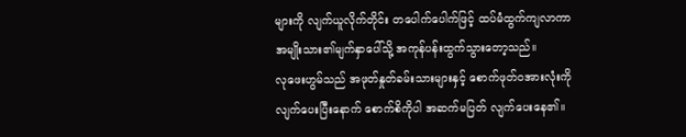များကို လျက်ယူလိုက်တိုင်း တပေါက်ပေါက်ဖြင့် ထပ်မံထွက်ကျလာကာ အမျိုးသား၏မျက်နှာပေါ်သို့ အကုန်ပန်းထွက်သွားတော့သည်။
လုဖေးဟွမ်သည် အဖုတ်နှုတ်ခမ်းသားများနှင့် စောက်ဖုတ်ဝအားလုံးကို လျက်ပေးပြီးနောက် စောက်စိကိုပါ အဆက်မပြတ် လျက်ပေးနေ၏။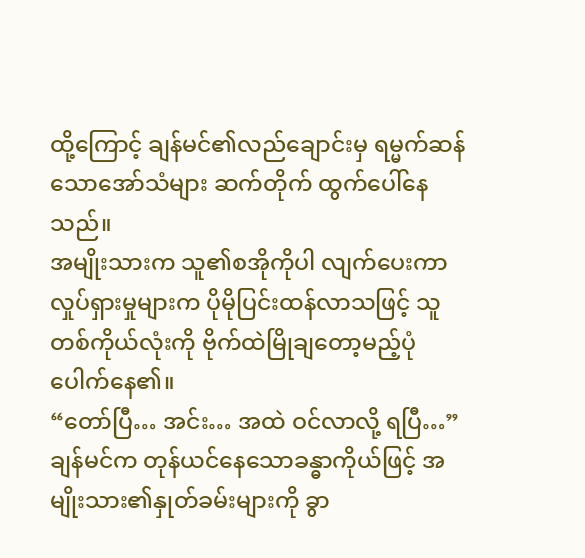ထို့ကြောင့် ချန်မင်၏လည်ချောင်းမှ ရမ္မက်ဆန်သောအော်သံများ ဆက်တိုက် ထွက်ပေါ်နေသည်။
အမျိုးသားက သူ၏စအိုကိုပါ လျက်ပေးကာ လှုပ်ရှားမှုများက ပိုမိုပြင်းထန်လာသဖြင့် သူတစ်ကိုယ်လုံးကို ဗိုက်ထဲမြိုချတော့မည့်ပုံ ပေါက်နေ၏။
“တော်ပြီ… အင်း… အထဲ ဝင်လာလို့ ရပြီ…”
ချန်မင်က တုန်ယင်နေသောခန္ဓာကိုယ်ဖြင့် အမျိုးသား၏နှုတ်ခမ်းများကို ခွာ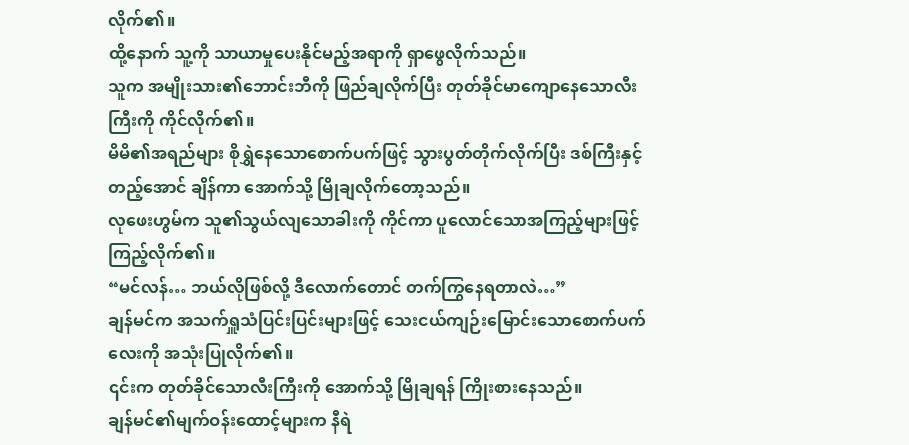လိုက်၏။
ထို့နောက် သူ့ကို သာယာမှုပေးနိုင်မည့်အရာကို ရှာဖွေလိုက်သည်။
သူက အမျိုးသား၏ဘောင်းဘီကို ဖြည်ချလိုက်ပြီး တုတ်ခိုင်မာကျောနေသောလီးကြီးကို ကိုင်လိုက်၏။
မိမိ၏အရည်များ စိုရွှဲနေသောစောက်ပက်ဖြင့် သွားပွတ်တိုက်လိုက်ပြီး ဒစ်ကြီးနှင့်တည့်အောင် ချိန်ကာ အောက်သို့ မြိုချလိုက်တော့သည်။
လုဖေးဟွမ်က သူ၏သွယ်လျသောခါးကို ကိုင်ကာ ပူလောင်သောအကြည့်များဖြင့် ကြည့်လိုက်၏။
“မင်လန်… ဘယ်လိုဖြစ်လို့ ဒီလောက်တောင် တက်ကြွနေရတာလဲ…”
ချန်မင်က အသက်ရှူသံပြင်းပြင်းများဖြင့် သေးငယ်ကျဉ်းမြောင်းသောစောက်ပက်လေးကို အသုံးပြုလိုက်၏။
၎င်းက တုတ်ခိုင်သောလီးကြီးကို အောက်သို့ မြိုချရန် ကြိုးစားနေသည်။
ချန်မင်၏မျက်ဝန်းထောင့်များက နီရဲ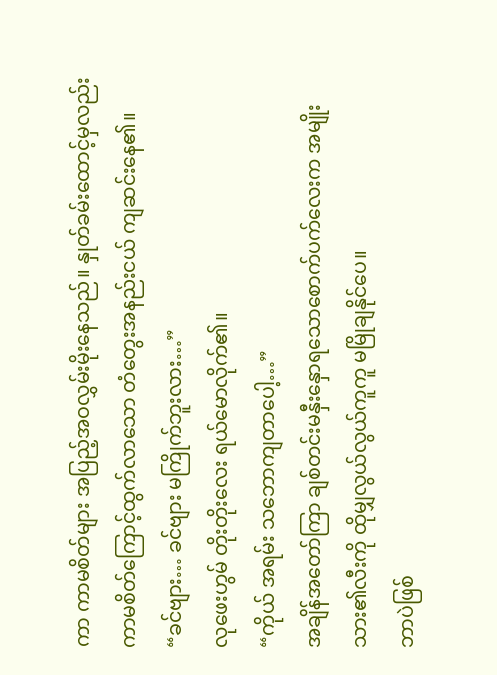ကာ ကာမစိတ်များ အပြည့်အဝလွှမ်းမိုးနေသည်။ နှုတ်ခမ်းထောင့်မှလည်း ကာမစိတ်ကြောင့်ထွက်လာသော တံတွေးအနည်းငယ် ကျဆင်းနေ၏။
“ခင်ဗျား… ခင်ဗျား မကြိုက်ဘူးလား…”
လုဖေးဟွမ် တိုးတိုးလေး ရယ်မောလိုက်၏။
“ကိုယ် အရမ်း သဘောကျတာပေါ့…”
အချိန်အတော်ကြာ ချစ်တင်းမနှီးနှောရသောစောက်ပက်လေးက အမျိုးသား၏လီးကို ထိုမျှလွယ်လွယ်ကူကူ မမြိုချနိုင်ပေ။
ဘာပဲဖြစ်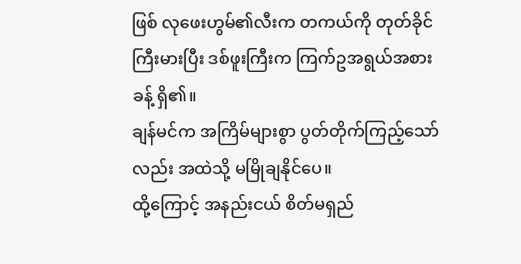ဖြစ် လုဖေးဟွမ်၏လီးက တကယ်ကို တုတ်ခိုင်ကြီးမားပြီး ဒစ်ဖူးကြီးက ကြက်ဥအရွယ်အစားခန့် ရှိ၏။
ချန်မင်က အကြိမ်များစွာ ပွတ်တိုက်ကြည့်သော်လည်း အထဲသို့ မမြိုချနိုင်ပေ။
ထို့ကြောင့် အနည်းငယ် စိတ်မရှည်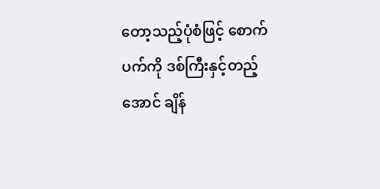တော့သည့်ပုံစံဖြင့် စောက်ပက်ကို ဒစ်ကြီးနှင့်တည့်အောင် ချိန်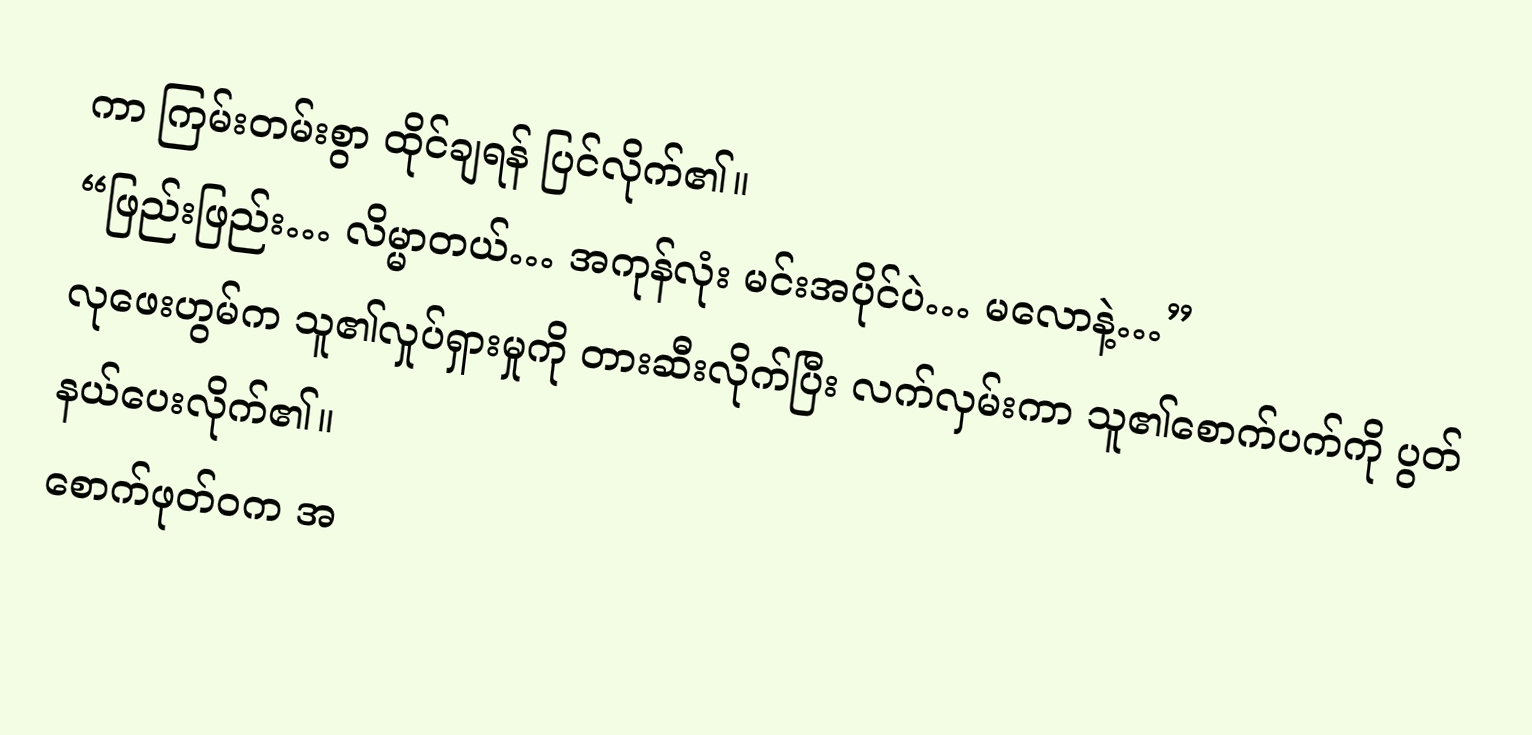ကာ ကြမ်းတမ်းစွာ ထိုင်ချရန် ပြင်လိုက်၏။
“ဖြည်းဖြည်း… လိမ္မာတယ်… အကုန်လုံး မင်းအပိုင်ပဲ… မလောနဲ့…”
လုဖေးဟွမ်က သူ၏လှုပ်ရှားမှုကို တားဆီးလိုက်ပြီး လက်လှမ်းကာ သူ၏စောက်ပက်ကို ပွတ်နယ်ပေးလိုက်၏။
စောက်ဖုတ်ဝက အ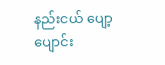နည်းငယ် ပျော့ပျောင်း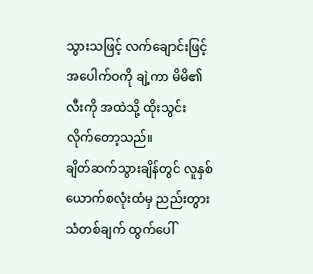သွားသဖြင့် လက်ချောင်းဖြင့် အပေါက်ဝကို ချဲ့ကာ မိမိ၏လီးကို အထဲသို့ ထိုးသွင်းလိုက်တော့သည်။
ချိတ်ဆက်သွားချိန်တွင် လူနှစ်ယောက်စလုံးထံမှ ညည်းတွားသံတစ်ချက် ထွက်ပေါ်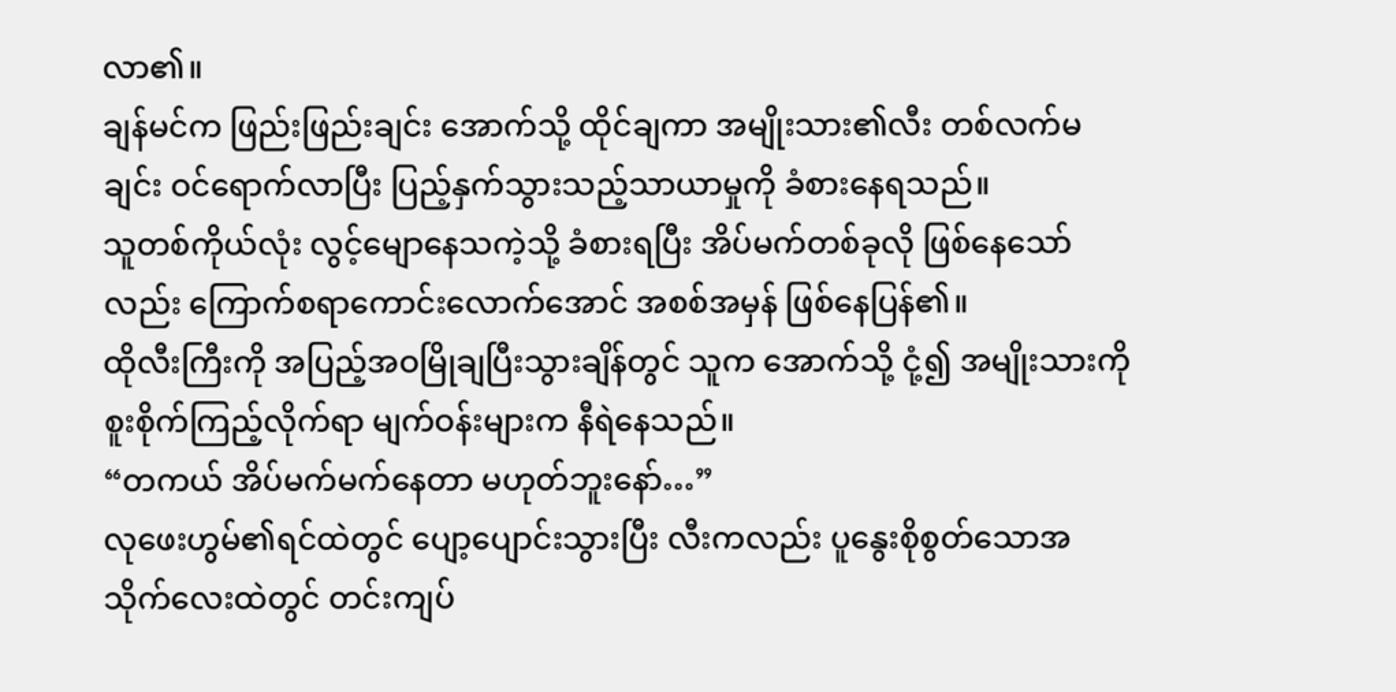လာ၏။
ချန်မင်က ဖြည်းဖြည်းချင်း အောက်သို့ ထိုင်ချကာ အမျိုးသား၏လီး တစ်လက်မချင်း ဝင်ရောက်လာပြီး ပြည့်နှက်သွားသည့်သာယာမှုကို ခံစားနေရသည်။
သူတစ်ကိုယ်လုံး လွင့်မျောနေသကဲ့သို့ ခံစားရပြီး အိပ်မက်တစ်ခုလို ဖြစ်နေသော်လည်း ကြောက်စရာကောင်းလောက်အောင် အစစ်အမှန် ဖြစ်နေပြန်၏။
ထိုလီးကြီးကို အပြည့်အဝမြိုချပြီးသွားချိန်တွင် သူက အောက်သို့ ငုံ့၍ အမျိုးသားကို စူးစိုက်ကြည့်လိုက်ရာ မျက်ဝန်းများက နီရဲနေသည်။
“တကယ် အိပ်မက်မက်နေတာ မဟုတ်ဘူးနော်…”
လုဖေးဟွမ်၏ရင်ထဲတွင် ပျော့ပျောင်းသွားပြီး လီးကလည်း ပူနွေးစိုစွတ်သောအသိုက်လေးထဲတွင် တင်းကျပ်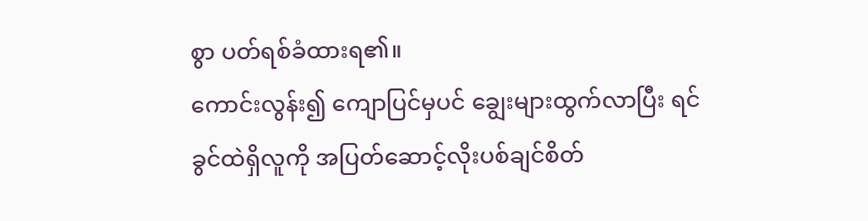စွာ ပတ်ရစ်ခံထားရ၏။
ကောင်းလွန်း၍ ကျောပြင်မှပင် ချွေးများထွက်လာပြီး ရင်ခွင်ထဲရှိလူကို အပြတ်ဆောင့်လိုးပစ်ချင်စိတ်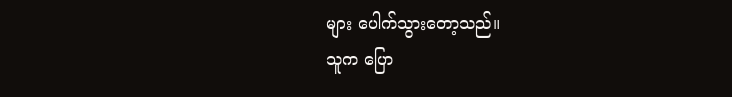များ ပေါက်သွားတော့သည်။
သူက ပြော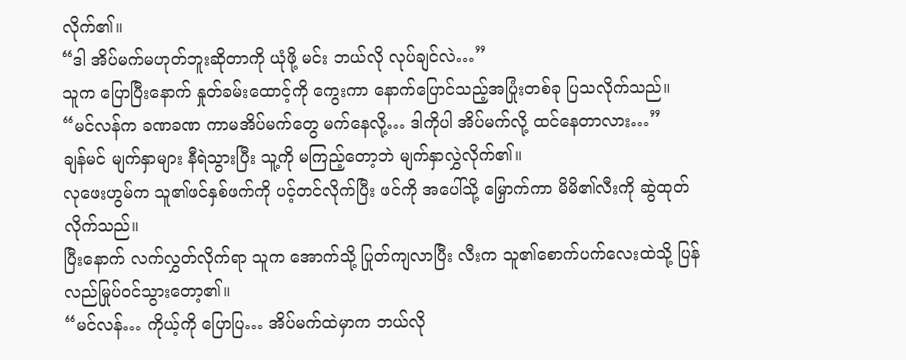လိုက်၏။
“ဒါ အိပ်မက်မဟုတ်ဘူးဆိုတာကို ယုံဖို့ မင်း ဘယ်လို လုပ်ချင်လဲ…”
သူက ပြောပြီးနောက် နှုတ်ခမ်းထောင့်ကို ကွေးကာ နောက်ပြောင်သည့်အပြုံးတစ်ခု ပြသလိုက်သည်။
“မင်လန်က ခဏခဏ ကာမအိပ်မက်တွေ မက်နေလို့… ဒါကိုပါ အိပ်မက်လို့ ထင်နေတာလား…”
ချန်မင် မျက်နှာများ နီရဲသွားပြီး သူ့ကို မကြည့်တော့ဘဲ မျက်နှာလွှဲလိုက်၏။
လုဖေးဟွမ်က သူ၏ဖင်နှစ်ဖက်ကို ပင့်တင်လိုက်ပြီး ဖင်ကို အပေါ်သို့ မြှောက်ကာ မိမိ၏လီးကို ဆွဲထုတ်လိုက်သည်။
ပြီးနောက် လက်လွှတ်လိုက်ရာ သူက အောက်သို့ ပြုတ်ကျလာပြီး လီးက သူ၏စောက်ပက်လေးထဲသို့ ပြန်လည်မြုပ်ဝင်သွားတော့၏။
“မင်လန်… ကိုယ့်ကို ပြောပြ… အိပ်မက်ထဲမှာက ဘယ်လို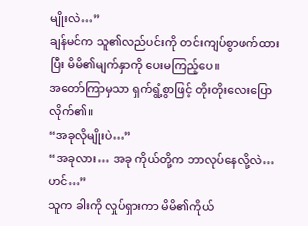မျိုးလဲ…”
ချန်မင်က သူ၏လည်ပင်းကို တင်းကျပ်စွာဖက်ထားပြီး မိမိ၏မျက်နှာကို ပေးမကြည့်ပေ။
အတော်ကြာမှသာ ရှက်ရွံ့စွာဖြင့် တိုးတိုးလေးပြောလိုက်၏။
“အခုလိုမျိုးပဲ…”
“အခုလား… အခု ကိုယ်တို့က ဘာလုပ်နေလို့လဲ… ဟင်…”
သူက ခါးကို လှုပ်ရှားကာ မိမိ၏ကိုယ်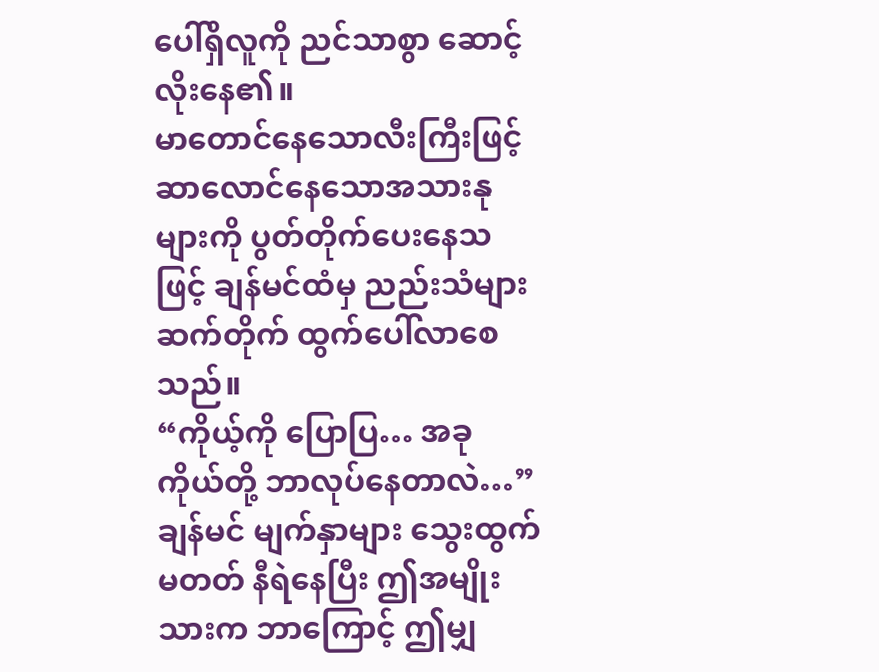ပေါ်ရှိလူကို ညင်သာစွာ ဆောင့်လိုးနေ၏။
မာတောင်နေသောလီးကြီးဖြင့် ဆာလောင်နေသောအသားနုများကို ပွတ်တိုက်ပေးနေသဖြင့် ချန်မင်ထံမှ ညည်းသံများ ဆက်တိုက် ထွက်ပေါ်လာစေသည်။
“ကိုယ့်ကို ပြောပြ… အခု ကိုယ်တို့ ဘာလုပ်နေတာလဲ…”
ချန်မင် မျက်နှာများ သွေးထွက်မတတ် နီရဲနေပြီး ဤအမျိုးသားက ဘာကြောင့် ဤမျှ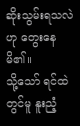ဆိုးသွမ်းရသလဲဟု တွေးနေမိ၏။
သို့သော် ရင်ထဲတွင်မူ နူးညံ့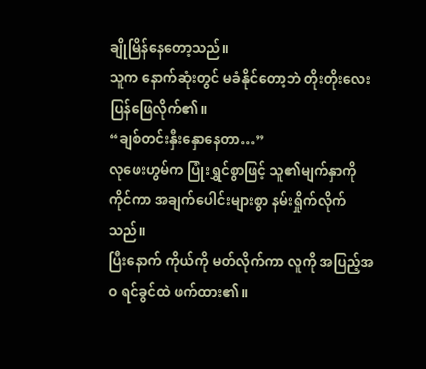ချိုမြိန်နေတော့သည်။
သူက နောက်ဆုံးတွင် မခံနိုင်တော့ဘဲ တိုးတိုးလေးပြန်ဖြေလိုက်၏။
“ချစ်တင်းနှီးနှောနေတာ…”
လုဖေးဟွမ်က ပြုံးရွှင်စွာဖြင့် သူ၏မျက်နှာကို ကိုင်ကာ အချက်ပေါင်းများစွာ နမ်းရှိုက်လိုက်သည်။
ပြီးနောက် ကိုယ်ကို မတ်လိုက်ကာ လူကို အပြည့်အဝ ရင်ခွင်ထဲ ဖက်ထား၏။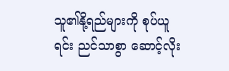သူ၏နို့ရည်များကို စုပ်ယူရင်း ညင်သာစွာ ဆောင့်လိုး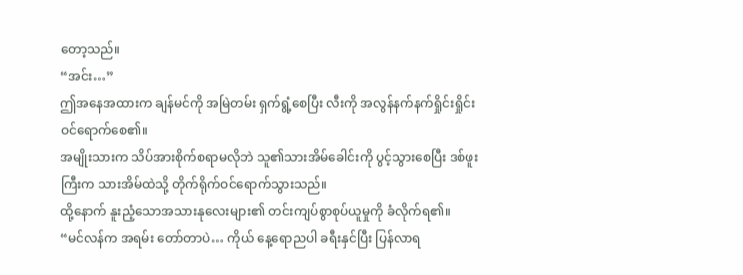တော့သည်။
“အင်း…”
ဤအနေအထားက ချန်မင်ကို အမြဲတမ်း ရှက်ရွံ့စေပြီး လီးကို အလွန်နက်နက်ရှိုင်းရှိုင်း ဝင်ရောက်စေ၏။
အမျိုးသားက သိပ်အားစိုက်စရာမလိုဘဲ သူ၏သားအိမ်ခေါင်းကို ပွင့်သွားစေပြီး ဒစ်ဖူးကြီးက သားအိမ်ထဲသို့ တိုက်ရိုက်ဝင်ရောက်သွားသည်။
ထို့နောက် နူးညံ့သောအသားနုလေးများ၏ တင်းကျပ်စွာစုပ်ယူမှုကို ခံလိုက်ရ၏။
“မင်လန်က အရမ်း တော်တာပဲ… ကိုယ် နေ့ရောညပါ ခရီးနှင်ပြီး ပြန်လာရ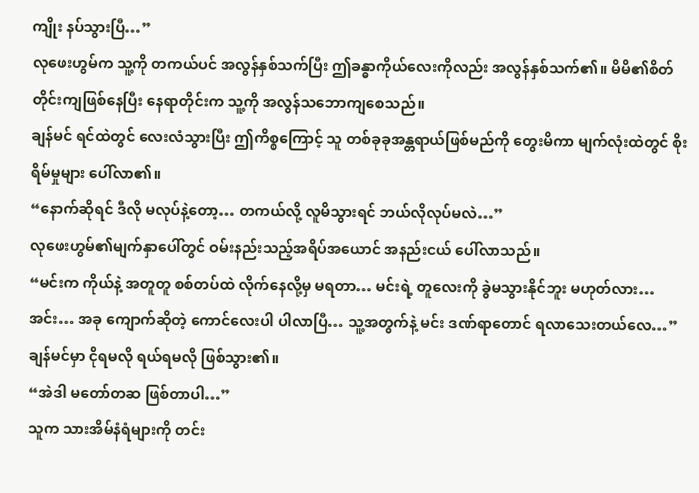ကျိုး နပ်သွားပြီ…”
လုဖေးဟွမ်က သူ့ကို တကယ်ပင် အလွန်နှစ်သက်ပြီး ဤခန္ဓာကိုယ်လေးကိုလည်း အလွန်နှစ်သက်၏။ မိမိ၏စိတ်တိုင်းကျဖြစ်နေပြီး နေရာတိုင်းက သူ့ကို အလွန်သဘောကျစေသည်။
ချန်မင် ရင်ထဲတွင် လေးလံသွားပြီး ဤကိစ္စကြောင့် သူ တစ်ခုခုအန္တရာယ်ဖြစ်မည်ကို တွေးမိကာ မျက်လုံးထဲတွင် စိုးရိမ်မှုများ ပေါ်လာ၏။
“နောက်ဆိုရင် ဒီလို မလုပ်နဲ့တော့… တကယ်လို့ လူမိသွားရင် ဘယ်လိုလုပ်မလဲ…”
လုဖေးဟွမ်၏မျက်နှာပေါ်တွင် ဝမ်းနည်းသည့်အရိပ်အယောင် အနည်းငယ် ပေါ်လာသည်။
“မင်းက ကိုယ်နဲ့ အတူတူ စစ်တပ်ထဲ လိုက်နေလို့မှ မရတာ… မင်းရဲ့ တူလေးကို ခွဲမသွားနိုင်ဘူး မဟုတ်လား… အင်း… အခု ကျောက်ဆိုတဲ့ ကောင်လေးပါ ပါလာပြီ… သူ့အတွက်နဲ့ မင်း ဒဏ်ရာတောင် ရလာသေးတယ်လေ…”
ချန်မင်မှာ ငိုရမလို ရယ်ရမလို ဖြစ်သွား၏။
“အဲဒါ မတော်တဆ ဖြစ်တာပါ…”
သူက သားအိမ်နံရံများကို တင်း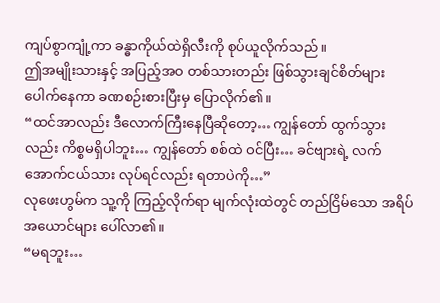ကျပ်စွာကျုံ့ကာ ခန္ဓာကိုယ်ထဲရှိလီးကို စုပ်ယူလိုက်သည်။
ဤအမျိုးသားနှင့် အပြည့်အဝ တစ်သားတည်း ဖြစ်သွားချင်စိတ်များ ပေါက်နေကာ ခဏစဉ်းစားပြီးမှ ပြောလိုက်၏။
“ထင်အာလည်း ဒီလောက်ကြီးနေပြီဆိုတော့… ကျွန်တော် ထွက်သွားလည်း ကိစ္စမရှိပါဘူး… ကျွန်တော် စစ်ထဲ ဝင်ပြီး… ခင်ဗျားရဲ့ လက်အောက်ငယ်သား လုပ်ရင်လည်း ရတာပဲကို…”
လုဖေးဟွမ်က သူ့ကို ကြည့်လိုက်ရာ မျက်လုံးထဲတွင် တည်ငြိမ်သော အရိပ်အယောင်များ ပေါ်လာ၏။
“မရဘူး…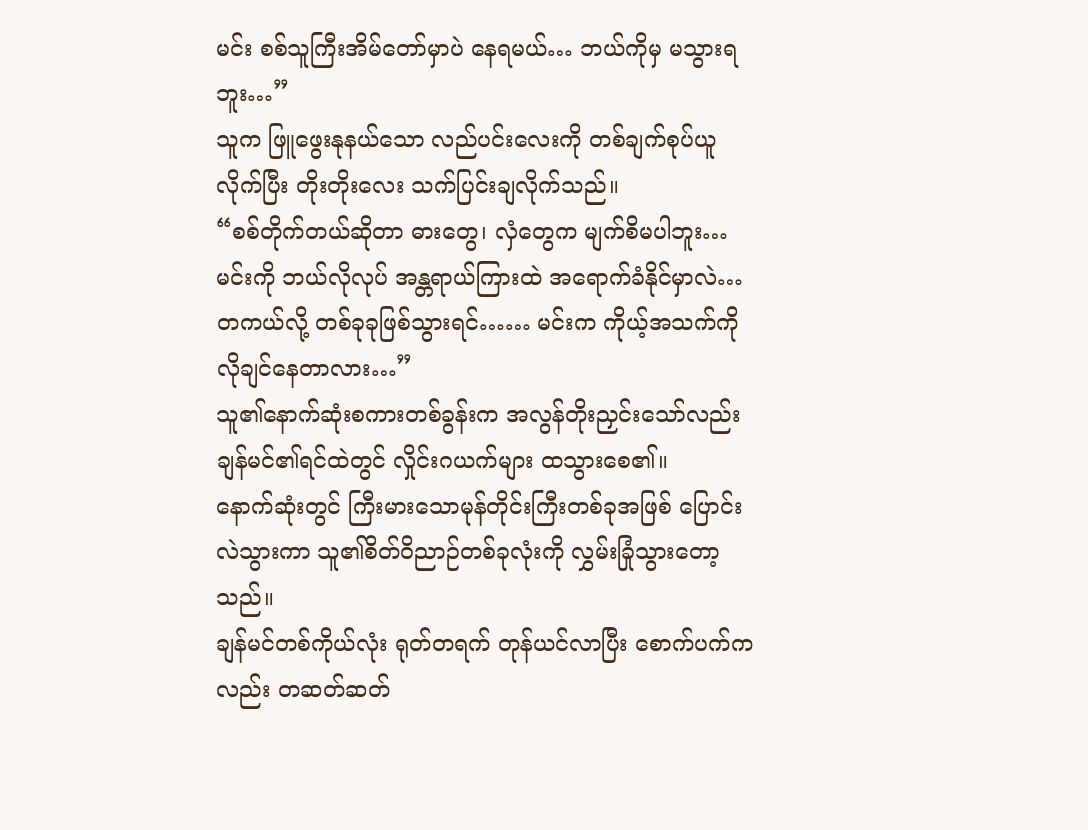မင်း စစ်သူကြီးအိမ်တော်မှာပဲ နေရမယ်… ဘယ်ကိုမှ မသွားရဘူး…”
သူက ဖြူဖွေးနုနယ်သော လည်ပင်းလေးကို တစ်ချက်စုပ်ယူလိုက်ပြီး တိုးတိုးလေး သက်ပြင်းချလိုက်သည်။
“စစ်တိုက်တယ်ဆိုတာ ဓားတွေ၊ လှံတွေက မျက်စိမပါဘူး… မင်းကို ဘယ်လိုလုပ် အန္တရာယ်ကြားထဲ အရောက်ခံနိုင်မှာလဲ… တကယ်လို့ တစ်ခုခုဖြစ်သွားရင်…… မင်းက ကိုယ့်အသက်ကို လိုချင်နေတာလား…”
သူ၏နောက်ဆုံးစကားတစ်ခွန်းက အလွန်တိုးညှင်းသော်လည်း ချန်မင်၏ရင်ထဲတွင် လှိုင်းဂယက်များ ထသွားစေ၏။
နောက်ဆုံးတွင် ကြီးမားသောမုန်တိုင်းကြီးတစ်ခုအဖြစ် ပြောင်းလဲသွားကာ သူ၏စိတ်ဝိညာဉ်တစ်ခုလုံးကို လွှမ်းခြုံသွားတော့သည်။
ချန်မင်တစ်ကိုယ်လုံး ရုတ်တရက် တုန်ယင်လာပြီး စောက်ပက်ကလည်း တဆတ်ဆတ်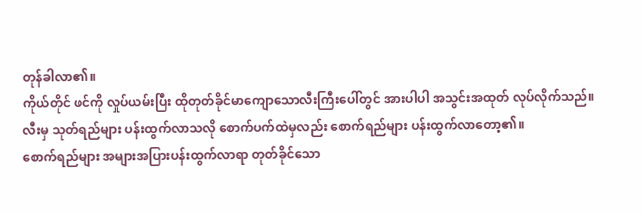တုန်ခါလာ၏။
ကိုယ်တိုင် ဖင်ကို လှုပ်ယမ်းပြီး ထိုတုတ်ခိုင်မာကျောသောလီးကြီးပေါ်တွင် အားပါပါ အသွင်းအထုတ် လုပ်လိုက်သည်။
လီးမှ သုတ်ရည်များ ပန်းထွက်လာသလို စောက်ပက်ထဲမှလည်း စောက်ရည်များ ပန်းထွက်လာတော့၏။
စောက်ရည်များ အများအပြားပန်းထွက်လာရာ တုတ်ခိုင်သော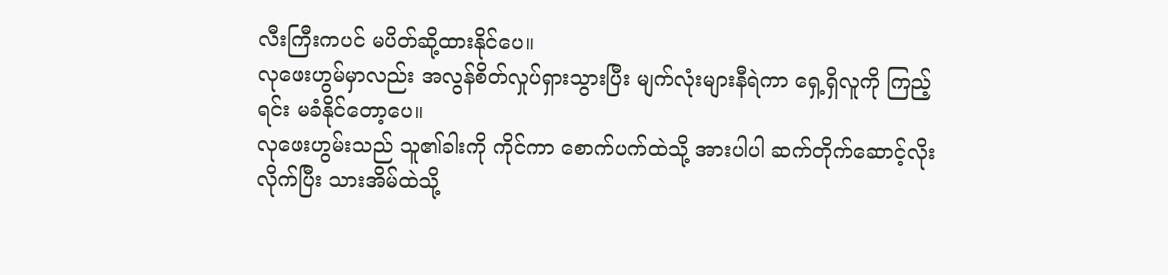လီးကြီးကပင် မပိတ်ဆို့ထားနိုင်ပေ။
လုဖေးဟွမ်မှာလည်း အလွန်စိတ်လှုပ်ရှားသွားပြီး မျက်လုံးများနီရဲကာ ရှေ့ရှိလူကို ကြည့်ရင်း မခံနိုင်တော့ပေ။
လုဖေးဟွမ်းသည် သူ၏ခါးကို ကိုင်ကာ စောက်ပက်ထဲသို့ အားပါပါ ဆက်တိုက်ဆောင့်လိုးလိုက်ပြီး သားအိမ်ထဲသို့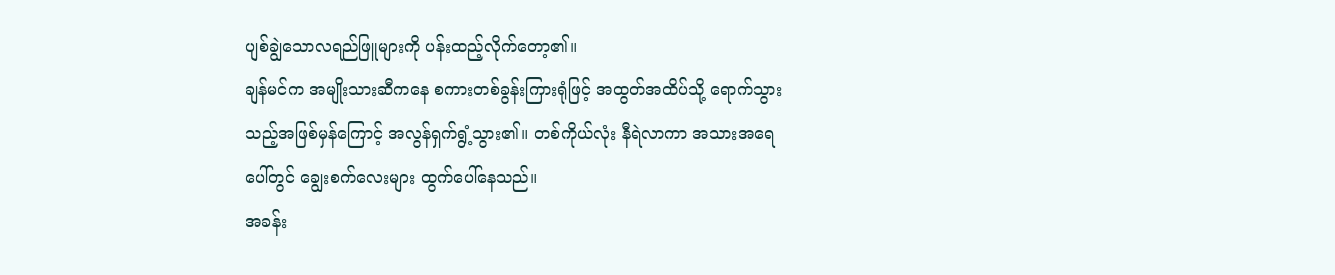ပျစ်ချွဲသောလရည်ဖြူများကို ပန်းထည့်လိုက်တော့၏။
ချန်မင်က အမျိုးသားဆီကနေ စကားတစ်ခွန်းကြားရုံဖြင့် အထွတ်အထိပ်သို့ ရောက်သွားသည့်အဖြစ်မှန်ကြောင့် အလွန်ရှက်ရွံ့သွား၏။ တစ်ကိုယ်လုံး နီရဲလာကာ အသားအရေပေါ်တွင် ချွေးစက်လေးများ ထွက်ပေါ်နေသည်။
အခန်း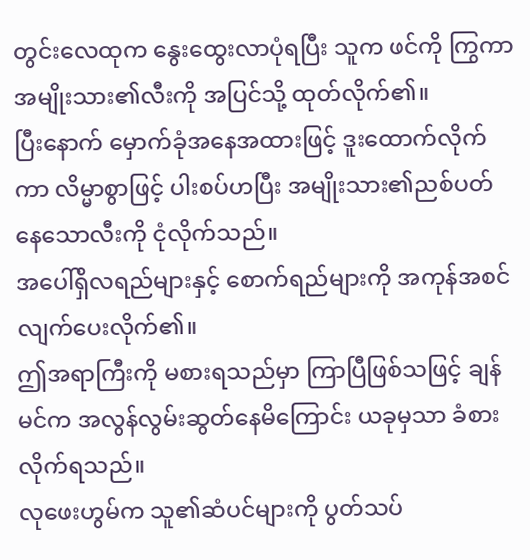တွင်းလေထုက နွေးထွေးလာပုံရပြီး သူက ဖင်ကို ကြွကာ အမျိုးသား၏လီးကို အပြင်သို့ ထုတ်လိုက်၏။
ပြီးနောက် မှောက်ခုံအနေအထားဖြင့် ဒူးထောက်လိုက်ကာ လိမ္မာစွာဖြင့် ပါးစပ်ဟပြီး အမျိုးသား၏ညစ်ပတ်နေသောလီးကို ငုံလိုက်သည်။
အပေါ်ရှိလရည်များနှင့် စောက်ရည်များကို အကုန်အစင် လျက်ပေးလိုက်၏။
ဤအရာကြီးကို မစားရသည်မှာ ကြာပြီဖြစ်သဖြင့် ချန်မင်က အလွန်လွမ်းဆွတ်နေမိကြောင်း ယခုမှသာ ခံစားလိုက်ရသည်။
လုဖေးဟွမ်က သူ၏ဆံပင်များကို ပွတ်သပ်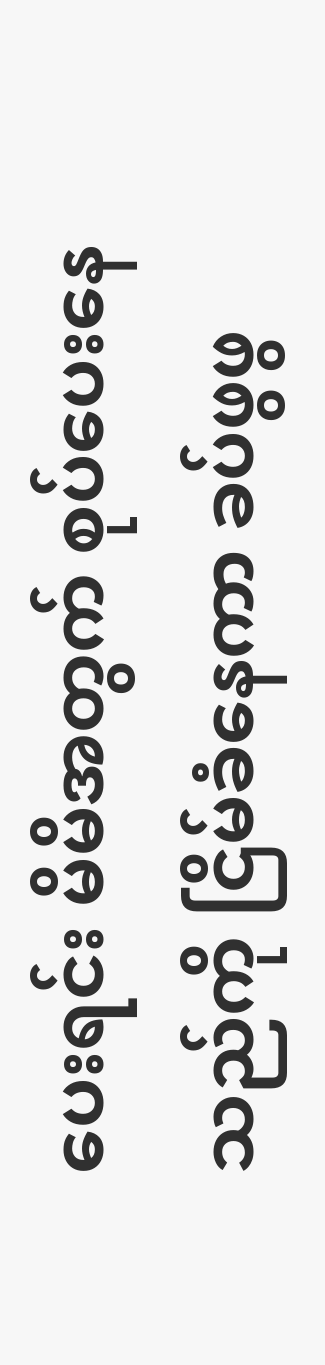ပေးရင်း မိမိအတွက် စုပ်ပေးနေသည်ကို ငြိမ်ခံနေကာ ခပ်ဖွဖွ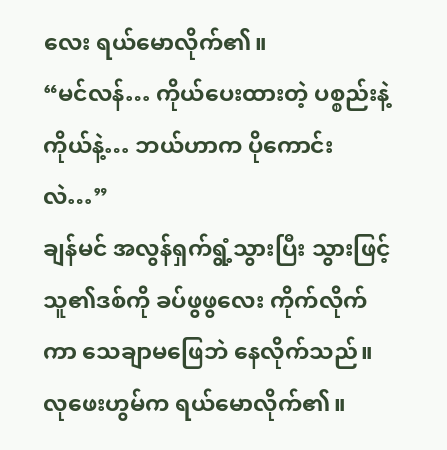လေး ရယ်မောလိုက်၏။
“မင်လန်… ကိုယ်ပေးထားတဲ့ ပစ္စည်းနဲ့ ကိုယ်နဲ့… ဘယ်ဟာက ပိုကောင်းလဲ…”
ချန်မင် အလွန်ရှက်ရွံ့သွားပြီး သွားဖြင့် သူ၏ဒစ်ကို ခပ်ဖွဖွလေး ကိုက်လိုက်ကာ သေချာမဖြေဘဲ နေလိုက်သည်။
လုဖေးဟွမ်က ရယ်မောလိုက်၏။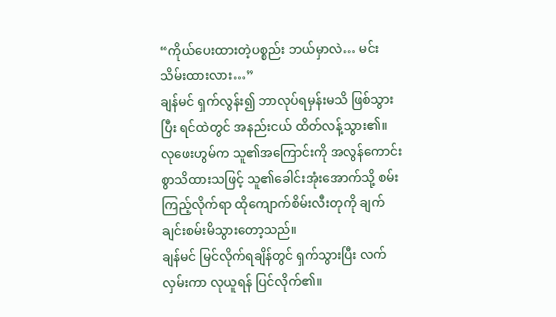“ကိုယ်ပေးထားတဲ့ပစ္စည်း ဘယ်မှာလဲ… မင်း သိမ်းထားလား…”
ချန်မင် ရှက်လွန်း၍ ဘာလုပ်ရမှန်းမသိ ဖြစ်သွားပြီး ရင်ထဲတွင် အနည်းငယ် ထိတ်လန့်သွား၏။
လုဖေးဟွမ်က သူ၏အကြောင်းကို အလွန်ကောင်းစွာသိထားသဖြင့် သူ၏ခေါင်းအုံးအောက်သို့ စမ်းကြည့်လိုက်ရာ ထိုကျောက်စိမ်းလီးတုကို ချက်ချင်းစမ်းမိသွားတော့သည်။
ချန်မင် မြင်လိုက်ရချိန်တွင် ရှက်သွားပြီး လက်လှမ်းကာ လုယူရန် ပြင်လိုက်၏။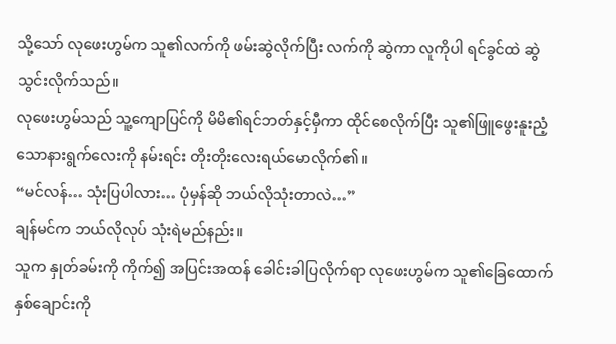သို့သော် လုဖေးဟွမ်က သူ၏လက်ကို ဖမ်းဆွဲလိုက်ပြီး လက်ကို ဆွဲကာ လူကိုပါ ရင်ခွင်ထဲ ဆွဲသွင်းလိုက်သည်။
လုဖေးဟွမ်သည် သူ့ကျောပြင်ကို မိမိ၏ရင်ဘတ်နှင့်မှီကာ ထိုင်စေလိုက်ပြီး သူ၏ဖြူဖွေးနူးညံ့သောနားရွက်လေးကို နမ်းရင်း တိုးတိုးလေးရယ်မောလိုက်၏။
“မင်လန်… သုံးပြပါလား… ပုံမှန်ဆို ဘယ်လိုသုံးတာလဲ…”
ချန်မင်က ဘယ်လိုလုပ် သုံးရဲမည်နည်း။
သူက နှုတ်ခမ်းကို ကိုက်၍ အပြင်းအထန် ခေါင်းခါပြလိုက်ရာ လုဖေးဟွမ်က သူ၏ခြေထောက်နှစ်ချောင်းကို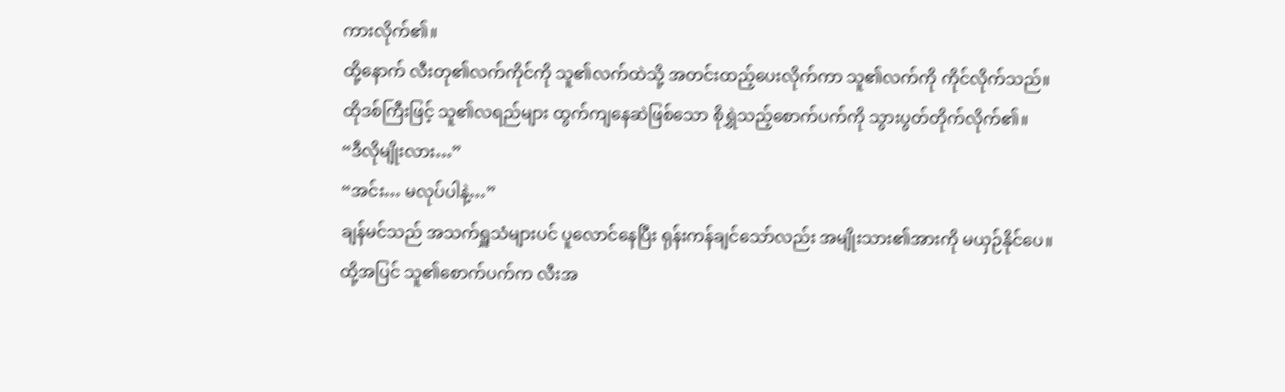ကားလိုက်၏။
ထို့နောက် လီးတု၏လက်ကိုင်ကို သူ၏လက်ထဲသို့ အတင်းထည့်ပေးလိုက်ကာ သူ၏လက်ကို ကိုင်လိုက်သည်။
ထိုဒစ်ကြီးဖြင့် သူ၏လရည်များ ထွက်ကျနေဆဲဖြစ်သော စိုရွှဲသည့်စောက်ပက်ကို သွားပွတ်တိုက်လိုက်၏။
“ဒီလိုမျိုးလား…”
“အင်း… မလုပ်ပါနဲ့…”
ချန်မင်သည် အသက်ရှူသံများပင် ပူလောင်နေပြီး ရုန်းကန်ချင်သော်လည်း အမျိုးသား၏အားကို မယှဉ်နိုင်ပေ။
ထို့အပြင် သူ၏စောက်ပက်က လီးအ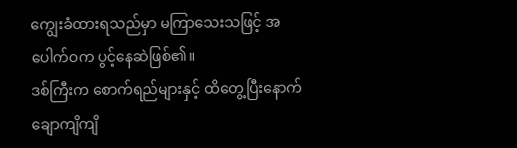ကျွေးခံထားရသည်မှာ မကြာသေးသဖြင့် အပေါက်ဝက ပွင့်နေဆဲဖြစ်၏။
ဒစ်ကြီးက စောက်ရည်များနှင့် ထိတွေ့ပြီးနောက် ချောကျိကျိ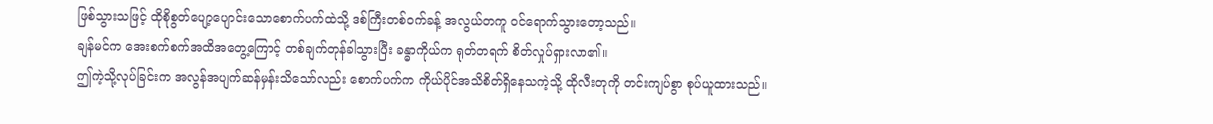ဖြစ်သွားသဖြင့် ထိုစိုစွတ်ပျော့ပျောင်းသောစောက်ပက်ထဲသို့ ဒစ်ကြီးတစ်ဝက်ခန့် အလွယ်တကူ ဝင်ရောက်သွားတော့သည်။
ချန်မင်က အေးစက်စက်အထိအတွေ့ကြောင့် တစ်ချက်တုန်ခါသွားပြီး ခန္ဓာကိုယ်က ရုတ်တရက် စိတ်လှုပ်ရှားလာ၏။
ဤကဲ့သို့လုပ်ခြင်းက အလွန်အပျက်ဆန်မှန်းသိသော်လည်း စောက်ပက်က ကိုယ်ပိုင်အသိစိတ်ရှိနေသကဲ့သို့ ထိုလီးတုကို တင်းကျပ်စွာ စုပ်ယူထားသည်။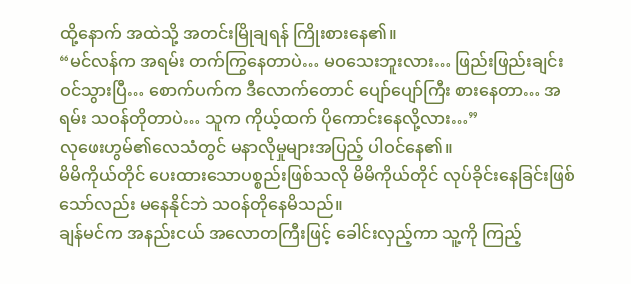ထို့နောက် အထဲသို့ အတင်းမြိုချရန် ကြိုးစားနေ၏။
“မင်လန်က အရမ်း တက်ကြွနေတာပဲ… မဝသေးဘူးလား… ဖြည်းဖြည်းချင်း ဝင်သွားပြီ… စောက်ပက်က ဒီလောက်တောင် ပျော်ပျော်ကြီး စားနေတာ… အရမ်း သဝန်တိုတာပဲ… သူက ကိုယ့်ထက် ပိုကောင်းနေလို့လား…”
လုဖေးဟွမ်၏လေသံတွင် မနာလိုမှုများအပြည့် ပါဝင်နေ၏။
မိမိကိုယ်တိုင် ပေးထားသောပစ္စည်းဖြစ်သလို မိမိကိုယ်တိုင် လုပ်ခိုင်းနေခြင်းဖြစ်သော်လည်း မနေနိုင်ဘဲ သဝန်တိုနေမိသည်။
ချန်မင်က အနည်းငယ် အလောတကြီးဖြင့် ခေါင်းလှည့်ကာ သူ့ကို ကြည့်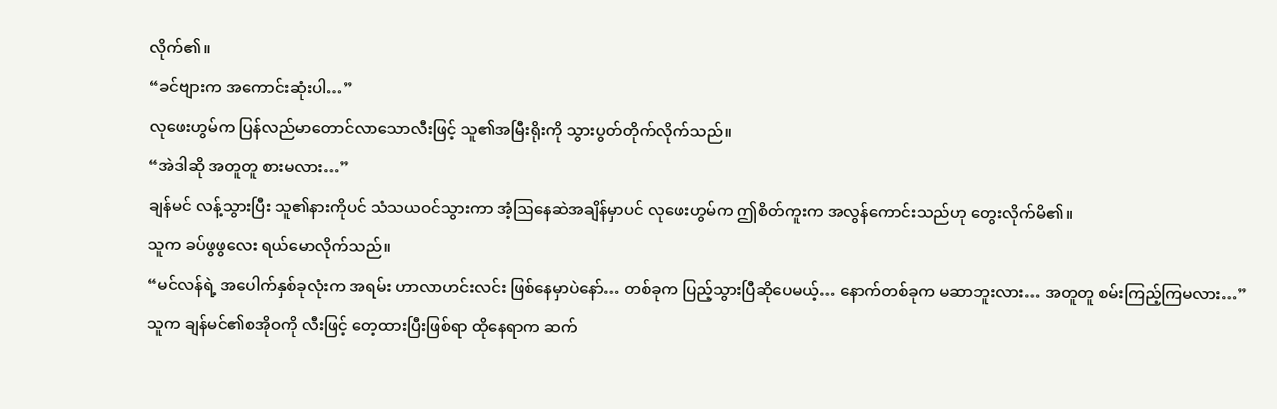လိုက်၏။
“ခင်ဗျားက အကောင်းဆုံးပါ…”
လုဖေးဟွမ်က ပြန်လည်မာတောင်လာသောလီးဖြင့် သူ၏အမြီးရိုးကို သွားပွတ်တိုက်လိုက်သည်။
“အဲဒါဆို အတူတူ စားမလား…”
ချန်မင် လန့်သွားပြီး သူ၏နားကိုပင် သံသယဝင်သွားကာ အံ့ဩနေဆဲအချိန်မှာပင် လုဖေးဟွမ်က ဤစိတ်ကူးက အလွန်ကောင်းသည်ဟု တွေးလိုက်မိ၏။
သူက ခပ်ဖွဖွလေး ရယ်မောလိုက်သည်။
“မင်လန်ရဲ့ အပေါက်နှစ်ခုလုံးက အရမ်း ဟာလာဟင်းလင်း ဖြစ်နေမှာပဲနော်… တစ်ခုက ပြည့်သွားပြီဆိုပေမယ့်… နောက်တစ်ခုက မဆာဘူးလား… အတူတူ စမ်းကြည့်ကြမလား…”
သူက ချန်မင်၏စအိုဝကို လီးဖြင့် တေ့ထားပြီးဖြစ်ရာ ထိုနေရာက ဆက်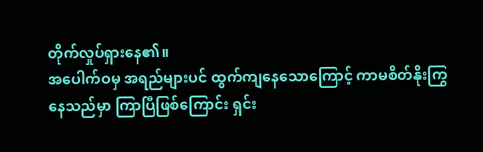တိုက်လှုပ်ရှားနေ၏။
အပေါက်ဝမှ အရည်များပင် ထွက်ကျနေသောကြောင့် ကာမစိတ်နိုးကြွနေသည်မှာ ကြာပြီဖြစ်ကြောင်း ရှင်း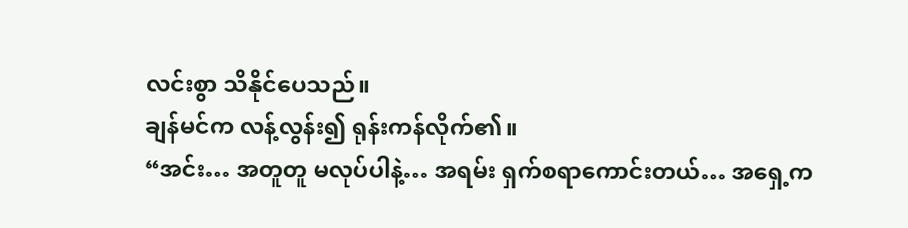လင်းစွာ သိနိုင်ပေသည်။
ချန်မင်က လန့်လွန်း၍ ရုန်းကန်လိုက်၏။
“အင်း… အတူတူ မလုပ်ပါနဲ့… အရမ်း ရှက်စရာကောင်းတယ်… အရှေ့က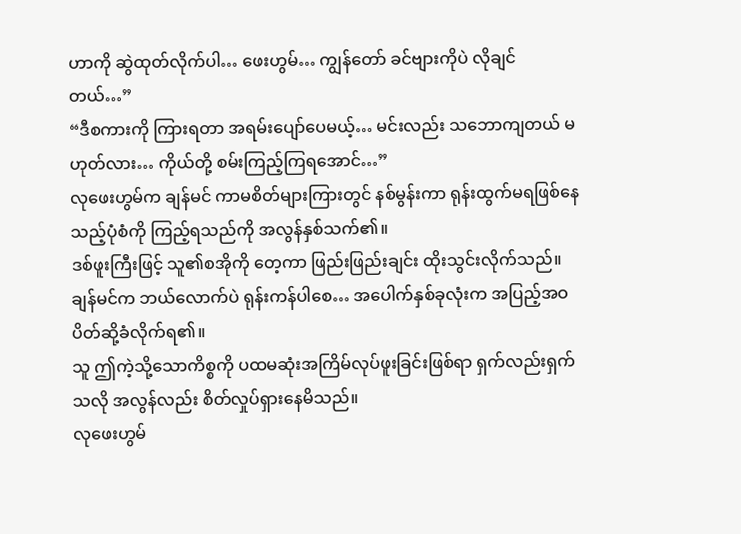ဟာကို ဆွဲထုတ်လိုက်ပါ… ဖေးဟွမ်… ကျွန်တော် ခင်ဗျားကိုပဲ လိုချင်တယ်…”
“ဒီစကားကို ကြားရတာ အရမ်းပျော်ပေမယ့်… မင်းလည်း သဘောကျတယ် မဟုတ်လား… ကိုယ်တို့ စမ်းကြည့်ကြရအောင်…”
လုဖေးဟွမ်က ချန်မင် ကာမစိတ်များကြားတွင် နစ်မွန်းကာ ရုန်းထွက်မရဖြစ်နေသည့်ပုံစံကို ကြည့်ရသည်ကို အလွန်နှစ်သက်၏။
ဒစ်ဖူးကြီးဖြင့် သူ၏စအိုကို တေ့ကာ ဖြည်းဖြည်းချင်း ထိုးသွင်းလိုက်သည်။
ချန်မင်က ဘယ်လောက်ပဲ ရုန်းကန်ပါစေ… အပေါက်နှစ်ခုလုံးက အပြည့်အဝ ပိတ်ဆို့ခံလိုက်ရ၏။
သူ ဤကဲ့သို့သောကိစ္စကို ပထမဆုံးအကြိမ်လုပ်ဖူးခြင်းဖြစ်ရာ ရှက်လည်းရှက်သလို အလွန်လည်း စိတ်လှုပ်ရှားနေမိသည်။
လုဖေးဟွမ်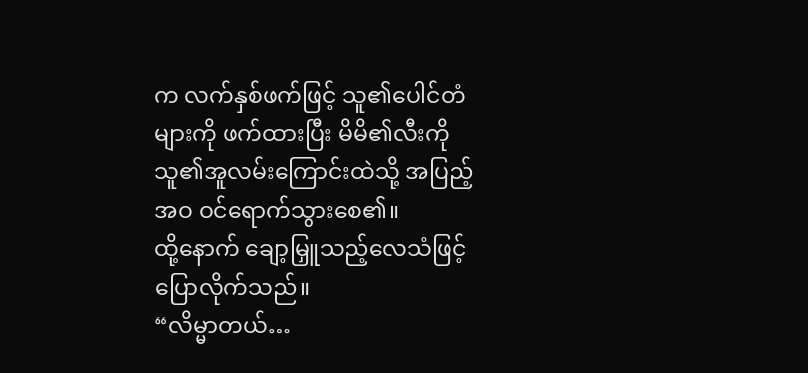က လက်နှစ်ဖက်ဖြင့် သူ၏ပေါင်တံများကို ဖက်ထားပြီး မိမိ၏လီးကို သူ၏အူလမ်းကြောင်းထဲသို့ အပြည့်အဝ ဝင်ရောက်သွားစေ၏။
ထို့နောက် ချော့မြှူသည့်လေသံဖြင့် ပြောလိုက်သည်။
“လိမ္မာတယ်…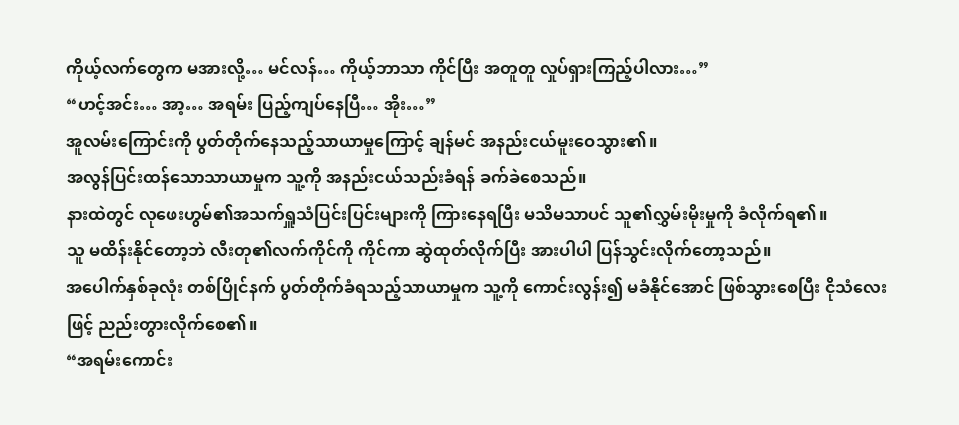ကိုယ့်လက်တွေက မအားလို့… မင်လန်… ကိုယ့်ဘာသာ ကိုင်ပြီး အတူတူ လှုပ်ရှားကြည့်ပါလား…”
“ဟင့်အင်း… အာ့… အရမ်း ပြည့်ကျပ်နေပြီ… အိုး…”
အူလမ်းကြောင်းကို ပွတ်တိုက်နေသည့်သာယာမှုကြောင့် ချန်မင် အနည်းငယ်မူးဝေသွား၏။
အလွန်ပြင်းထန်သောသာယာမှုက သူ့ကို အနည်းငယ်သည်းခံရန် ခက်ခဲစေသည်။
နားထဲတွင် လုဖေးဟွမ်၏အသက်ရှူသံပြင်းပြင်းများကို ကြားနေရပြီး မသိမသာပင် သူ၏လွှမ်းမိုးမှုကို ခံလိုက်ရ၏။
သူ မထိန်းနိုင်တော့ဘဲ လီးတု၏လက်ကိုင်ကို ကိုင်ကာ ဆွဲထုတ်လိုက်ပြီး အားပါပါ ပြန်သွင်းလိုက်တော့သည်။
အပေါက်နှစ်ခုလုံး တစ်ပြိုင်နက် ပွတ်တိုက်ခံရသည့်သာယာမှုက သူ့ကို ကောင်းလွန်း၍ မခံနိုင်အောင် ဖြစ်သွားစေပြီး ငိုသံလေးဖြင့် ညည်းတွားလိုက်စေ၏။
“အရမ်းကောင်း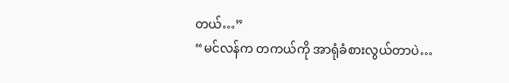တယ်…”
“မင်လန်က တကယ်ကို အာရုံခံစားလွယ်တာပဲ…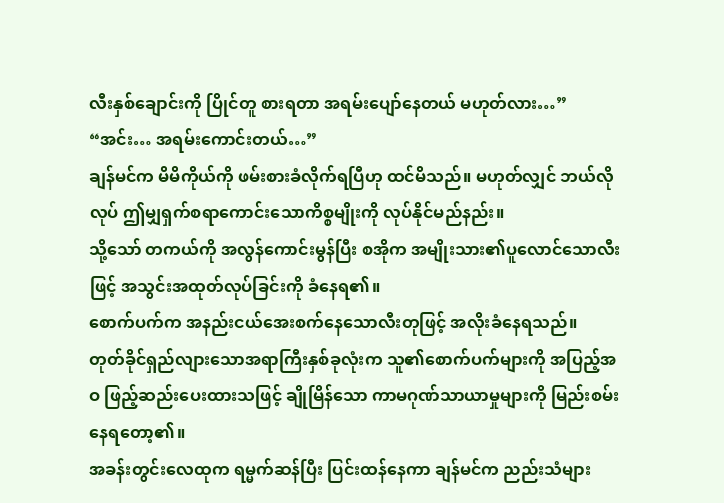လီးနှစ်ချောင်းကို ပြိုင်တူ စားရတာ အရမ်းပျော်နေတယ် မဟုတ်လား…”
“အင်း… အရမ်းကောင်းတယ်…”
ချန်မင်က မိမိကိုယ်ကို ဖမ်းစားခံလိုက်ရပြီဟု ထင်မိသည်။ မဟုတ်လျှင် ဘယ်လိုလုပ် ဤမျှရှက်စရာကောင်းသောကိစ္စမျိုးကို လုပ်နိုင်မည်နည်း။
သို့သော် တကယ်ကို အလွန်ကောင်းမွန်ပြီး စအိုက အမျိုးသား၏ပူလောင်သောလီးဖြင့် အသွင်းအထုတ်လုပ်ခြင်းကို ခံနေရ၏။
စောက်ပက်က အနည်းငယ်အေးစက်နေသောလီးတုဖြင့် အလိုးခံနေရသည်။
တုတ်ခိုင်ရှည်လျားသောအရာကြီးနှစ်ခုလုံးက သူ၏စောက်ပက်များကို အပြည့်အဝ ဖြည့်ဆည်းပေးထားသဖြင့် ချိုမြိန်သော ကာမဂုဏ်သာယာမှုများကို မြည်းစမ်းနေရတော့၏။
အခန်းတွင်းလေထုက ရမ္မက်ဆန်ပြီး ပြင်းထန်နေကာ ချန်မင်က ညည်းသံများ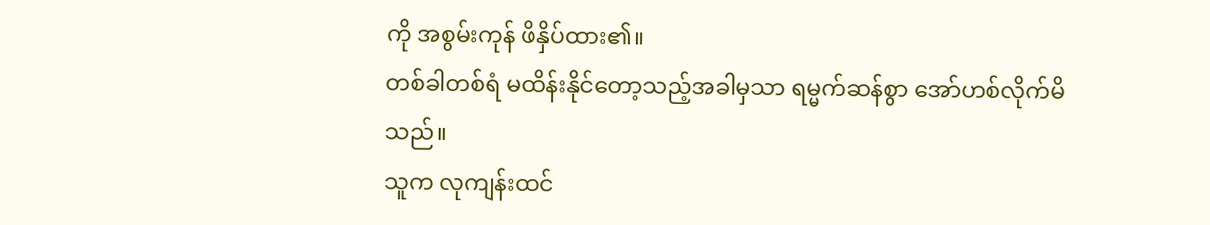ကို အစွမ်းကုန် ဖိနှိပ်ထား၏။
တစ်ခါတစ်ရံ မထိန်းနိုင်တော့သည့်အခါမှသာ ရမ္မက်ဆန်စွာ အော်ဟစ်လိုက်မိသည်။
သူက လုကျန်းထင်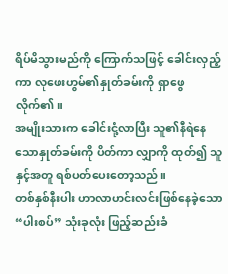ရိပ်မိသွားမည်ကို ကြောက်သဖြင့် ခေါင်းလှည့်ကာ လုဖေးဟွမ်၏နှုတ်ခမ်းကို ရှာဖွေလိုက်၏။
အမျိုးသားက ခေါင်းငုံ့လာပြီး သူ၏နီရဲနေသောနှုတ်ခမ်းကို ပိတ်ကာ လျှာကို ထုတ်၍ သူနှင့်အတူ ရစ်ပတ်ပေးတော့သည်။
တစ်နှစ်နီးပါး ဟာလာဟင်းလင်းဖြစ်နေခဲ့သော “ပါးစပ်” သုံးခုလုံး ဖြည့်ဆည်းခံ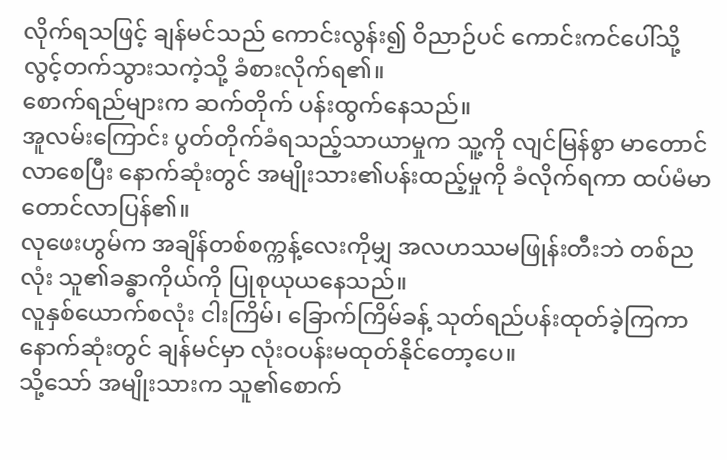လိုက်ရသဖြင့် ချန်မင်သည် ကောင်းလွန်း၍ ဝိညာဉ်ပင် ကောင်းကင်ပေါ်သို့ လွင့်တက်သွားသကဲ့သို့ ခံစားလိုက်ရ၏။
စောက်ရည်များက ဆက်တိုက် ပန်းထွက်နေသည်။
အူလမ်းကြောင်း ပွတ်တိုက်ခံရသည့်သာယာမှုက သူ့ကို လျင်မြန်စွာ မာတောင်လာစေပြီး နောက်ဆုံးတွင် အမျိုးသား၏ပန်းထည့်မှုကို ခံလိုက်ရကာ ထပ်မံမာတောင်လာပြန်၏။
လုဖေးဟွမ်က အချိန်တစ်စက္ကန့်လေးကိုမျှ အလဟဿမဖြုန်းတီးဘဲ တစ်ညလုံး သူ၏ခန္ဓာကိုယ်ကို ပြုစုယုယနေသည်။
လူနှစ်ယောက်စလုံး ငါးကြိမ်၊ ခြောက်ကြိမ်ခန့် သုတ်ရည်ပန်းထုတ်ခဲ့ကြကာ နောက်ဆုံးတွင် ချန်မင်မှာ လုံးဝပန်းမထုတ်နိုင်တော့ပေ။
သို့သော် အမျိုးသားက သူ၏စောက်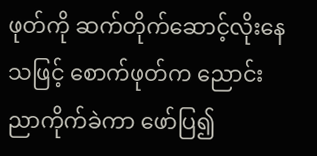ဖုတ်ကို ဆက်တိုက်ဆောင့်လိုးနေသဖြင့် စောက်ဖုတ်က ညောင်းညာကိုက်ခဲကာ ဖော်ပြ၍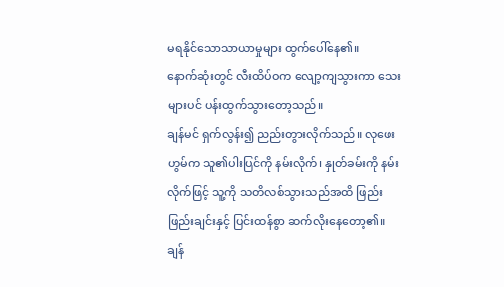မရနိုင်သောသာယာမှုများ ထွက်ပေါ်နေ၏။
နောက်ဆုံးတွင် လီးထိပ်ဝက လျော့ကျသွားကာ သေးများပင် ပန်းထွက်သွားတော့သည်။
ချန်မင် ရှက်လွန်း၍ ညည်းတွားလိုက်သည်။ လုဖေးဟွမ်က သူ၏ပါးပြင်ကို နမ်းလိုက်၊ နှုတ်ခမ်းကို နမ်းလိုက်ဖြင့် သူ့ကို သတိလစ်သွားသည်အထိ ဖြည်းဖြည်းချင်းနှင့် ပြင်းထန်စွာ ဆက်လိုးနေတော့၏။
ချန်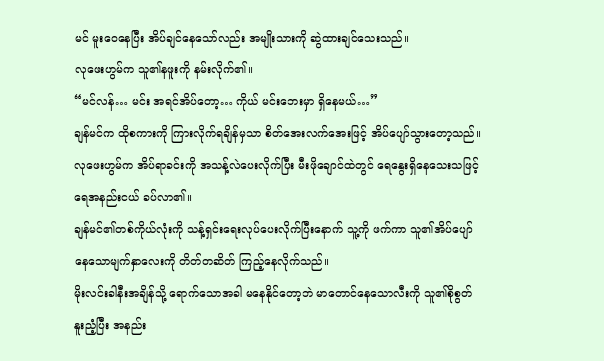မင် မူးဝေနေပြီး အိပ်ချင်နေသော်လည်း အမျိုးသားကို ဆွဲထားချင်သေးသည်။
လုဖေးဟွမ်က သူ၏နဖူးကို နမ်းလိုက်၏။
“မင်လန်… မင်း အရင်အိပ်တော့… ကိုယ် မင်းဘေးမှာ ရှိနေမယ်…”
ချန်မင်က ထိုစကားကို ကြားလိုက်ရချိန်မှသာ စိတ်အေးလက်အေးဖြင့် အိပ်ပျော်သွားတော့သည်။
လုဖေးဟွမ်က အိပ်ရာခင်းကို အသန့်လဲပေးလိုက်ပြီး မီးဖိုချောင်ထဲတွင် ရေနွေးရှိနေသေးသဖြင့် ရေအနည်းငယ် ခပ်လာ၏။
ချန်မင်၏တစ်ကိုယ်လုံးကို သန့်ရှင်းရေးလုပ်ပေးလိုက်ပြီးနောက် သူ့ကို ဖက်ကာ သူ၏အိပ်ပျော်နေသောမျက်နှာလေးကို တိတ်တဆိတ် ကြည့်နေလိုက်သည်။
မိုးလင်းခါနီးအချိန်သို့ ရောက်သောအခါ မနေနိုင်တော့ဘဲ မာတောင်နေသောလီးကို သူ၏စိုစွတ်နူးညံ့ပြီး အနည်း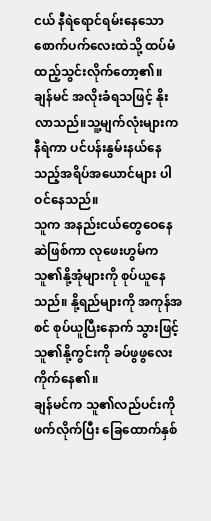ငယ် နီရဲရောင်ရမ်းနေသောစောက်ပက်လေးထဲသို့ ထပ်မံထည့်သွင်းလိုက်တော့၏။
ချန်မင် အလိုးခံရသဖြင့် နိုးလာသည်။သူ့မျက်လုံးများက နီရဲကာ ပင်ပန်းနွမ်းနယ်နေသည့်အရိပ်အယောင်များ ပါဝင်နေသည်။
သူက အနည်းငယ်တွေဝေနေဆဲဖြစ်ကာ လုဖေးဟွမ်က သူ၏နို့အုံများကို စုပ်ယူနေသည်။ နို့ရည်များကို အကုန်အစင် စုပ်ယူပြီးနောက် သွားဖြင့် သူ၏နို့ကွင်းကို ခပ်ဖွဖွလေး ကိုက်နေ၏။
ချန်မင်က သူ၏လည်ပင်းကို ဖက်လိုက်ပြီး ခြေထောက်နှစ်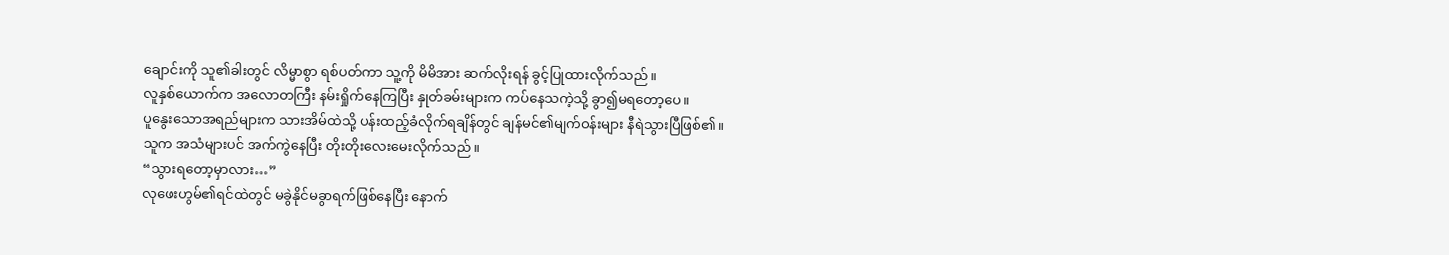ချောင်းကို သူ၏ခါးတွင် လိမ္မာစွာ ရစ်ပတ်ကာ သူ့ကို မိမိအား ဆက်လိုးရန် ခွင့်ပြုထားလိုက်သည်။
လူနှစ်ယောက်က အလောတကြီး နမ်းရှိုက်နေကြပြီး နှုတ်ခမ်းများက ကပ်နေသကဲ့သို့ ခွာ၍မရတော့ပေ။
ပူနွေးသောအရည်များက သားအိမ်ထဲသို့ ပန်းထည့်ခံလိုက်ရချိန်တွင် ချန်မင်၏မျက်ဝန်းများ နီရဲသွားပြီဖြစ်၏။
သူက အသံများပင် အက်ကွဲနေပြီး တိုးတိုးလေးမေးလိုက်သည်။
“သွားရတော့မှာလား…”
လုဖေးဟွမ်၏ရင်ထဲတွင် မခွဲနိုင်မခွာရက်ဖြစ်နေပြီး နောက်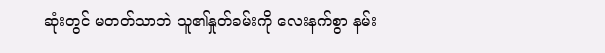ဆုံးတွင် မတတ်သာဘဲ သူ၏နှုတ်ခမ်းကို လေးနက်စွာ နမ်း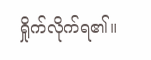ရှိုက်လိုက်ရ၏။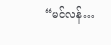“မင်လန်…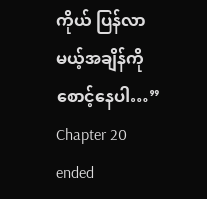ကိုယ် ပြန်လာမယ့်အချိန်ကို စောင့်နေပါ…”
Chapter 20 ended